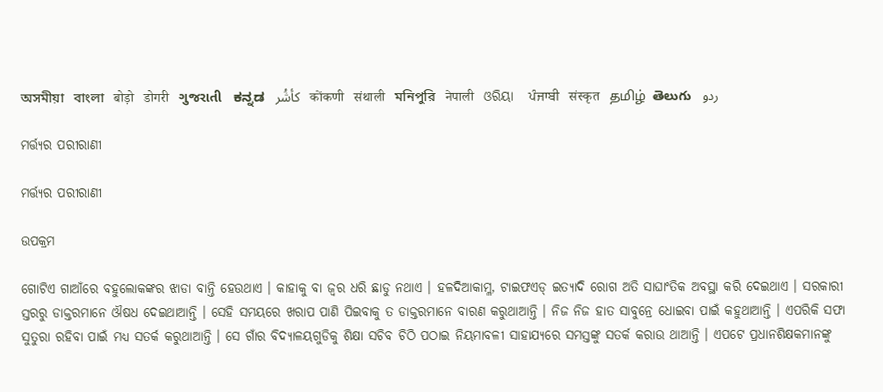অসমীয়া   বাংলা   बोड़ो   डोगरी   ગુજરાતી   ಕನ್ನಡ   كأشُر   कोंकणी   संथाली   মনিপুরি   नेपाली   ଓରିୟା   ਪੰਜਾਬੀ   संस्कृत   தமிழ்  తెలుగు   ردو

ମର୍ତ୍ତ୍ୟର ପରୀରାଣୀ

ମର୍ତ୍ତ୍ୟର ପରୀରାଣୀ

ଉପକ୍ରମ

ଗୋଟିଏ ଗାଆଁରେ ବହୁଲୋକଙ୍କର ଝାଡା ବାନ୍ତି ହେଉଥାଏ । କାହାକୁ ବା ଜ୍ୱର ଧରି ଛାଡୁ ନଥାଏ । ହଳଦିଆକାମ୍ଳ, ଟାଇଫଏଡ୍ ଇତ୍ୟାଦି ରୋଗ ଅତି ସାଘାଂତିକ ଅବସ୍ଥା କରି ଦେଇଥାଏ । ସରକାରୀ ସ୍ତରରୁ ଡାକ୍ତରମାନେ ଔଷଧ ଦେଇଥାଆନ୍ତି । ସେହି ସମୟରେ ଖରାପ ପାଣି ପିଇବାକୁ ତ ଡାକ୍ତରମାନେ ବାରଣ କରୁଥାଆନ୍ତି । ନିଜ ନିଜ ହାତ ସାବୁନ୍ରେ ଧୋଇବା ପାଇଁ କହୁଥାଆନ୍ତି । ଏପରିକି ସଫା ସୁତୁରା ରହିବା ପାଇଁ ମଧ୍ୟ ସତର୍କ କରୁଥାଆନ୍ତି । ସେ ଗାଁର ବିଦ୍ୟାଳୟଗୁଡିକୁ ଶିକ୍ଷା ସଚିବ ଚିଠି ପଠାଇ ନିୟମାବଳୀ ସାହାଯ୍ୟରେ ସମସ୍ତଙ୍କୁ ସତର୍କ କରାଉ ଥାଆନ୍ତି । ଏପଟେ ପ୍ରଧାନଶିକ୍ଷକମାନଙ୍କୁ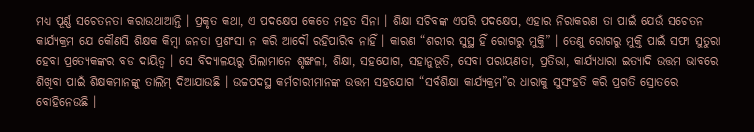ମଧ୍ୟ ପୂର୍ଣ୍ଣ ସଚେତନତା କରାଉଥାଆନ୍ତି । ପ୍ରକୃତ କଥା, ଏ ପଦକ୍ଷେପ କେତେ ମହତ ସିନା । ଶିକ୍ଷା ସଚିବଙ୍କ ଏପରି ପଦକ୍ଷେପ, ଏହାର ନିରାକରଣ ତା ପାଇଁ ଯେଉଁ ସଚେତନ କାର୍ଯ୍ୟକ୍ରମ ଯେ କୌଣସି ଶିକ୍ଷକ କିମ୍ବା ଜନତା ପ୍ରଶଂସା ନ କରି ଆଦୌ ରହିପାରିବ ନାହିଁ । କାରଣ “ଶରୀର ସୁସ୍ଥ ହିଁ ରୋଗରୁ ମୁକ୍ତି” । ତେଣୁ ରୋଗରୁ ମୁକ୍ତି ପାଇଁ ସଫା ସୁତୁରା ହେବା ପ୍ରତ୍ୟେକଙ୍କର ବଡ ଦାୟିତ୍ୱ । ସେ ବିଦ୍ୟାଳୟରୁ ପିଲାମାନେ ଶୃଙ୍ଖଳା, ଶିକ୍ଷା, ସହଯୋଗ, ସହାନୁଭୂତି, ସେବା ପରାୟଣତା, ପ୍ରତିଭା, କାର୍ଯ୍ୟଧାରା ଇତ୍ୟାଦି ଉତ୍ତମ ଭାବରେ ଶିଖିବା ପାଇଁ ଶିକ୍ଷକମାନଙ୍କୁ ତାଲିମ୍ ଦିଆଯାଉଛି । ଉଚ୍ଚପଦସ୍ଥ କର୍ମଚାରୀମାନଙ୍କ ଉତ୍ତମ ସହଯୋଗ “ସର୍ବଶିକ୍ଷା କାର୍ଯ୍ୟକ୍ରମ”ର ଧାରାକୁ ସୁସଂହତି କରି ପ୍ରଗତି ସ୍ରୋତରେ ବୋହିନେଉଛି ।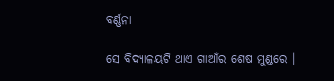ବର୍ଣ୍ଣନା

ସେ ବିଦ୍ୟାଳୟଟି ଥାଏ ଗାଆଁର ଶେଷ ମୁଣ୍ଡରେ ।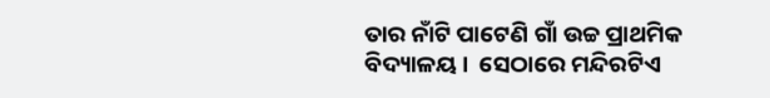ତାର ନାଁଟି ପାଟେଣି ଗାଁ ଉଚ୍ଚ ପ୍ରାଥମିକ ବିଦ୍ୟାଳୟ ।  ସେଠାରେ ମନ୍ଦିରଟିଏ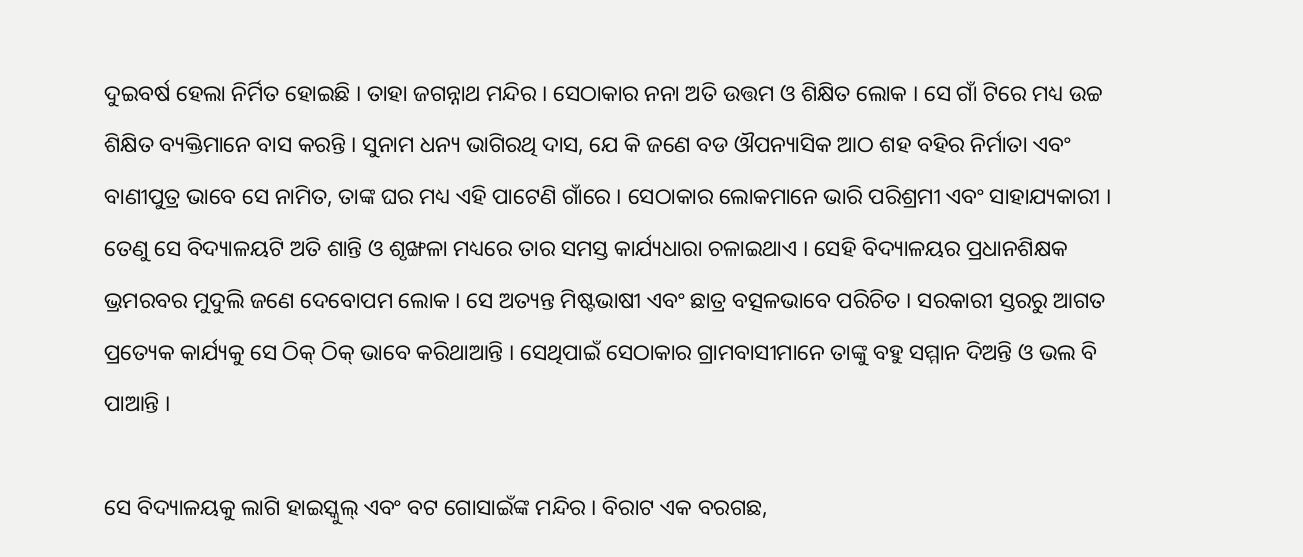ଦୁଇବର୍ଷ ହେଲା ନିର୍ମିତ ହୋଇଛି । ତାହା ଜଗନ୍ନାଥ ମନ୍ଦିର । ସେଠାକାର ନନା ଅତି ଉତ୍ତମ ଓ ଶିକ୍ଷିତ ଲୋକ । ସେ ଗାଁ ଟିରେ ମଧ୍ୟ ଉଚ୍ଚ ଶିକ୍ଷିତ ବ୍ୟକ୍ତିମାନେ ବାସ କରନ୍ତି । ସୁନାମ ଧନ୍ୟ ଭାଗିରଥି ଦାସ, ଯେ କି ଜଣେ ବଡ ଔପନ୍ୟାସିକ ଆଠ ଶହ ବହିର ନିର୍ମାତା ଏବଂ ବାଣୀପୁତ୍ର ଭାବେ ସେ ନାମିତ, ତାଙ୍କ ଘର ମଧ୍ୟ ଏହି ପାଟେଣି ଗାଁରେ । ସେଠାକାର ଲୋକମାନେ ଭାରି ପରିଶ୍ରମୀ ଏବଂ ସାହାଯ୍ୟକାରୀ । ତେଣୁ ସେ ବିଦ୍ୟାଳୟଟି ଅତି ଶାନ୍ତି ଓ ଶୃଙ୍ଖଳା ମଧ୍ୟରେ ତାର ସମସ୍ତ କାର୍ଯ୍ୟଧାରା ଚଳାଇଥାଏ । ସେହି ବିଦ୍ୟାଳୟର ପ୍ରଧାନଶିକ୍ଷକ ଭ୍ରମରବର ମୁଦୁଲି ଜଣେ ଦେବୋପମ ଲୋକ । ସେ ଅତ୍ୟନ୍ତ ମିଷ୍ଟଭାଷୀ ଏବଂ ଛାତ୍ର ବତ୍ସଳଭାବେ ପରିଚିତ । ସରକାରୀ ସ୍ତରରୁ ଆଗତ ପ୍ରତ୍ୟେକ କାର୍ଯ୍ୟକୁ ସେ ଠିକ୍ ଠିକ୍ ଭାବେ କରିଥାଆନ୍ତି । ସେଥିପାଇଁ ସେଠାକାର ଗ୍ରାମବାସୀମାନେ ତାଙ୍କୁ ବହୁ ସମ୍ମାନ ଦିଅନ୍ତି ଓ ଭଲ ବି ପାଆନ୍ତି ।

ସେ ବିଦ୍ୟାଳୟକୁ ଲାଗି ହାଇସ୍କୁଲ୍ ଏବଂ ବଟ ଗୋସାଇଁଙ୍କ ମନ୍ଦିର । ବିରାଟ ଏକ ବରଗଛ,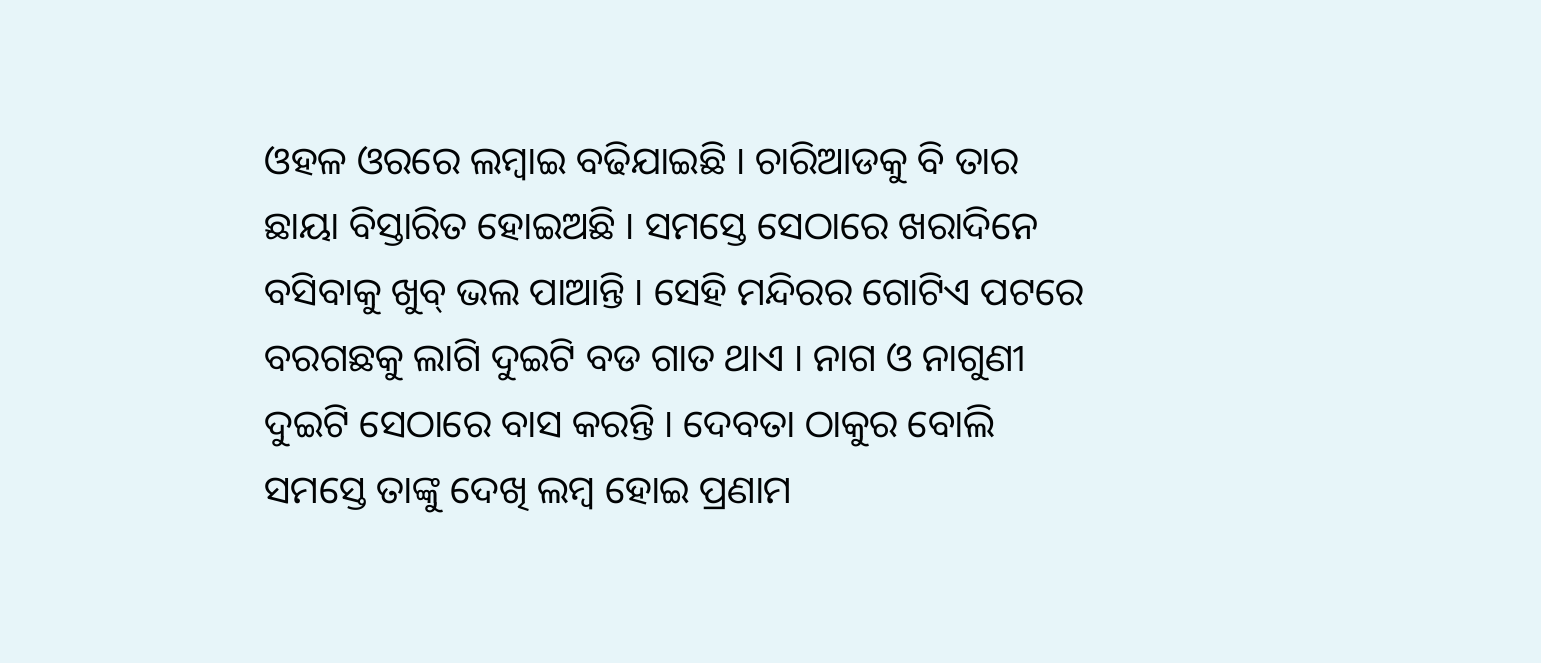ଓହଳ ଓରରେ ଲମ୍ବାଇ ବଢିଯାଇଛି । ଚାରିଆଡକୁ ବି ତାର ଛାୟା ବିସ୍ତାରିତ ହୋଇଅଛି । ସମସ୍ତେ ସେଠାରେ ଖରାଦିନେ ବସିବାକୁ ଖୁବ୍ ଭଲ ପାଆନ୍ତି । ସେହି ମନ୍ଦିରର ଗୋଟିଏ ପଟରେ ବରଗଛକୁ ଲାଗି ଦୁଇଟି ବଡ ଗାତ ଥାଏ । ନାଗ ଓ ନାଗୁଣୀ ଦୁଇଟି ସେଠାରେ ବାସ କରନ୍ତି । ଦେବତା ଠାକୁର ବୋଲି ସମସ୍ତେ ତାଙ୍କୁ ଦେଖି ଲମ୍ବ ହୋଇ ପ୍ରଣାମ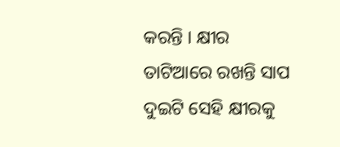କରନ୍ତି । କ୍ଷୀର ତାଟିଆରେ ରଖନ୍ତି ସାପ ଦୁଇଟି ସେହି କ୍ଷୀରକୁ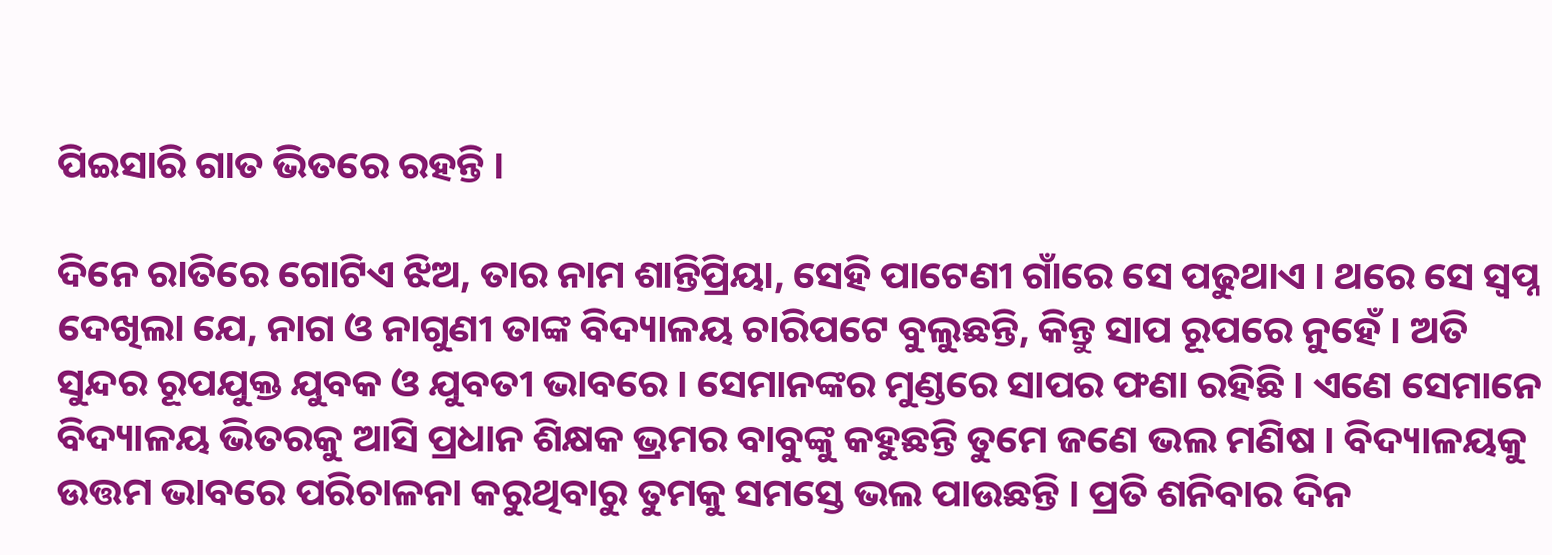ପିଇସାରି ଗାତ ଭିତରେ ରହନ୍ତି ।

ଦିନେ ରାତିରେ ଗୋଟିଏ ଝିଅ, ତାର ନାମ ଶାନ୍ତିପ୍ରିୟା, ସେହି ପାଟେଣୀ ଗାଁରେ ସେ ପଢୁଥାଏ । ଥରେ ସେ ସ୍ୱପ୍ନ ଦେଖିଲା ଯେ, ନାଗ ଓ ନାଗୁଣୀ ତାଙ୍କ ବିଦ୍ୟାଳୟ ଚାରିପଟେ ବୁଲୁଛନ୍ତି, କିନ୍ତୁ ସାପ ରୂପରେ ନୁହେଁ । ଅତି ସୁନ୍ଦର ରୂପଯୁକ୍ତ ଯୁବକ ଓ ଯୁବତୀ ଭାବରେ । ସେମାନଙ୍କର ମୁଣ୍ଡରେ ସାପର ଫଣା ରହିଛି । ଏଣେ ସେମାନେ ବିଦ୍ୟାଳୟ ଭିତରକୁ ଆସି ପ୍ରଧାନ ଶିକ୍ଷକ ଭ୍ରମର ବାବୁଙ୍କୁ କହୁଛନ୍ତି ତୁମେ ଜଣେ ଭଲ ମଣିଷ । ବିଦ୍ୟାଳୟକୁ ଉତ୍ତମ ଭାବରେ ପରିଚାଳନା କରୁଥିବାରୁ ତୁମକୁ ସମସ୍ତେ ଭଲ ପାଉଛନ୍ତି । ପ୍ରତି ଶନିବାର ଦିନ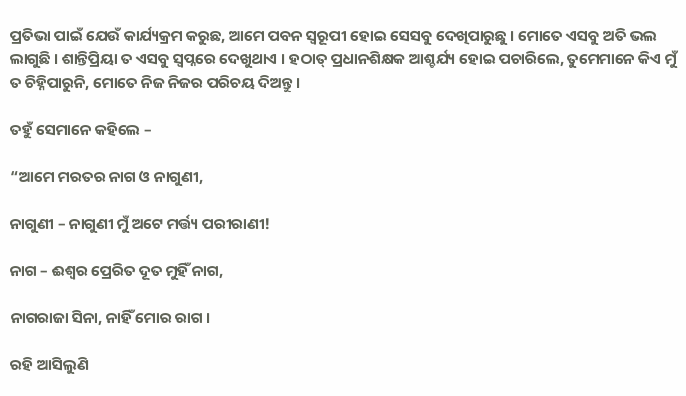ପ୍ରତିଭା ପାଇଁ ଯେଉଁ କାର୍ଯ୍ୟକ୍ରମ କରୁଛ, ଆମେ ପବନ ସ୍ୱରୂପୀ ହୋଇ ସେସବୁ ଦେଖିପାରୁଛୁ । ମୋତେ ଏସବୁ ଅତି ଭଲ ଲାଗୁଛି । ଶାନ୍ତିପ୍ରିୟା ତ ଏସବୁ ସ୍ୱପ୍ନରେ ଦେଖୁଥାଏ । ହଠାତ୍ ପ୍ରଧାନଶିକ୍ଷକ ଆଶ୍ଚର୍ଯ୍ୟ ହୋଇ ପଚାରିଲେ, ତୁମେମାନେ କିଏ ମୁଁ ତ ଚିହ୍ନିପାରୁନି, ମୋତେ ନିଜ ନିଜର ପରିଚୟ ଦିଅନ୍ତୁ ।

ତହୁଁ ସେମାନେ କହିଲେ –

“ଆମେ ମରତର ନାଗ ଓ ନାଗୁଣୀ,

ନାଗୁଣୀ – ନାଗୁଣୀ ମୁଁ ଅଟେ ମର୍ତ୍ତ୍ୟ ପରୀରାଣୀ!

ନାଗ – ଈଶ୍ୱର ପ୍ରେରିତ ଦୂତ ମୁହିଁ ନାଗ,

ନାଗରାଜା ସିନା, ନାହିଁ ମୋର ରାଗ ।

ରହି ଆସିଲୁଣି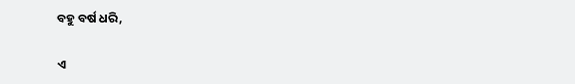ବହୁ ବର୍ଷ ଧରି,

ଏ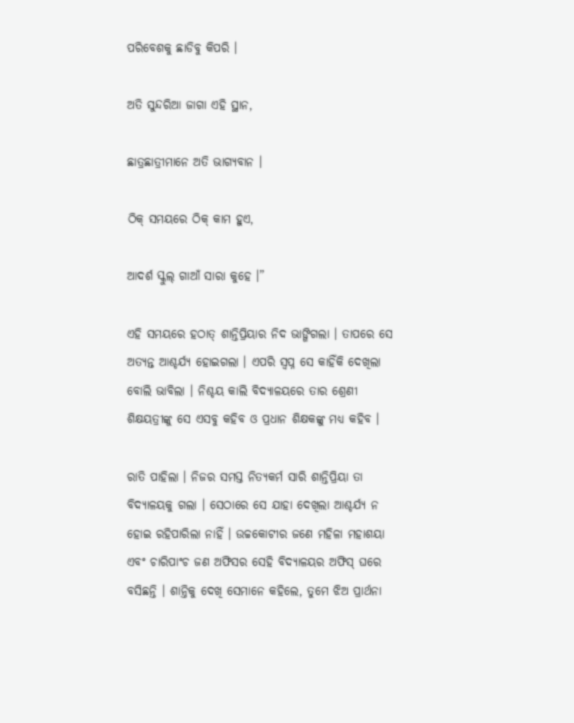ପରିବେଶକୁ ଛାଡିବୁ କିପରି ।

ଅତି ସୁନ୍ଦରିଆ ଜାଗା ଏହି ସ୍ଥାନ,

ଛାତ୍ରଛାତ୍ରୀମାନେ ଅତି ଭାଗ୍ୟବାନ ।

ଠିକ୍ ସମୟରେ ଠିକ୍ କାମ ହୁଏ,

ଆଦର୍ଶ ସ୍କୁଲ୍ ଗାଆଁ ସାରା କୁହେ ।”

ଏହି ସମୟରେ ହଠାତ୍ ଶାନ୍ତିପ୍ରିୟାର ନିଦ ଭାଙ୍ଗିଗଲା । ତାପରେ ସେ ଅତ୍ୟନ୍ତ ଆଶ୍ଚର୍ଯ୍ୟ ହୋଇଗଲା । ଏପରି ସ୍ୱପ୍ନ ସେ କାହିଁକି ଦେଖିଲା ବୋଲି ଭାବିଲା । ନିଶ୍ଚୟ କାଲି ବିଦ୍ୟାଳୟରେ ତାର ଶ୍ରେଣୀ ଶିକ୍ଷୟତ୍ରୀଙ୍କୁ ସେ ଏସବୁ କହିବ ଓ ପ୍ରଧାନ ଶିକ୍ଷକଙ୍କୁ ମଧ୍ୟ କହିବ ।

ରାତି ପାହିଲା । ନିଜର ସମସ୍ତ ନିତ୍ୟକର୍ମ ସାରି ଶାନ୍ତିପ୍ରିୟା ତା ବିଦ୍ୟାଳୟକୁ ଗଲା । ସେଠାରେ ସେ ଯାହା ଦେଖିଲା ଆଶ୍ଚର୍ଯ୍ୟ ନ ହୋଇ ରହିପାରିଲା ନାହିଁ । ଉଚ୍ଚକୋଟୀର ଜଣେ ମହିଳା ମହାଶୟା ଏବଂ ଚାରିପାଂଚ ଜଣ ଅଫିସର ସେହି ବିଦ୍ୟାଳୟର ଅଫିସ୍ ଘରେ ବସିଛନ୍ତି । ଶାନ୍ତିକୁ ଦେଖି ସେମାନେ କହିଲେ, ତୁମେ ଝିଅ ପ୍ରାର୍ଥନା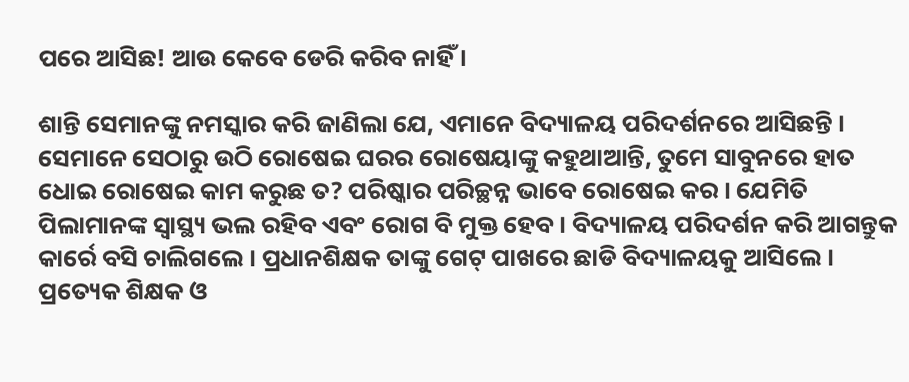ପରେ ଆସିଛ! ଆଉ କେବେ ଡେରି କରିବ ନାହିଁ ।

ଶାନ୍ତି ସେମାନଙ୍କୁ ନମସ୍କାର କରି ଜାଣିଲା ଯେ, ଏମାନେ ବିଦ୍ୟାଳୟ ପରିଦର୍ଶନରେ ଆସିଛନ୍ତି । ସେମାନେ ସେଠାରୁ ଉଠି ରୋଷେଇ ଘରର ରୋଷେୟାଙ୍କୁ କହୁଥାଆନ୍ତି, ତୁମେ ସାବୁନରେ ହାତ ଧୋଇ ରୋଷେଇ କାମ କରୁଛ ତ? ପରିଷ୍କାର ପରିଚ୍ଛନ୍ନ ଭାବେ ରୋଷେଇ କର । ଯେମିତି ପିଲାମାନଙ୍କ ସ୍ୱାସ୍ଥ୍ୟ ଭଲ ରହିବ ଏବଂ ରୋଗ ବି ମୁକ୍ତ ହେବ । ବିଦ୍ୟାଳୟ ପରିଦର୍ଶନ କରି ଆଗନ୍ତୁକ କାର୍ରେ ବସି ଚାଲିଗଲେ । ପ୍ରଧାନଶିକ୍ଷକ ତାଙ୍କୁ ଗେଟ୍ ପାଖରେ ଛାଡି ବିଦ୍ୟାଳୟକୁ ଆସିଲେ । ପ୍ରତ୍ୟେକ ଶିକ୍ଷକ ଓ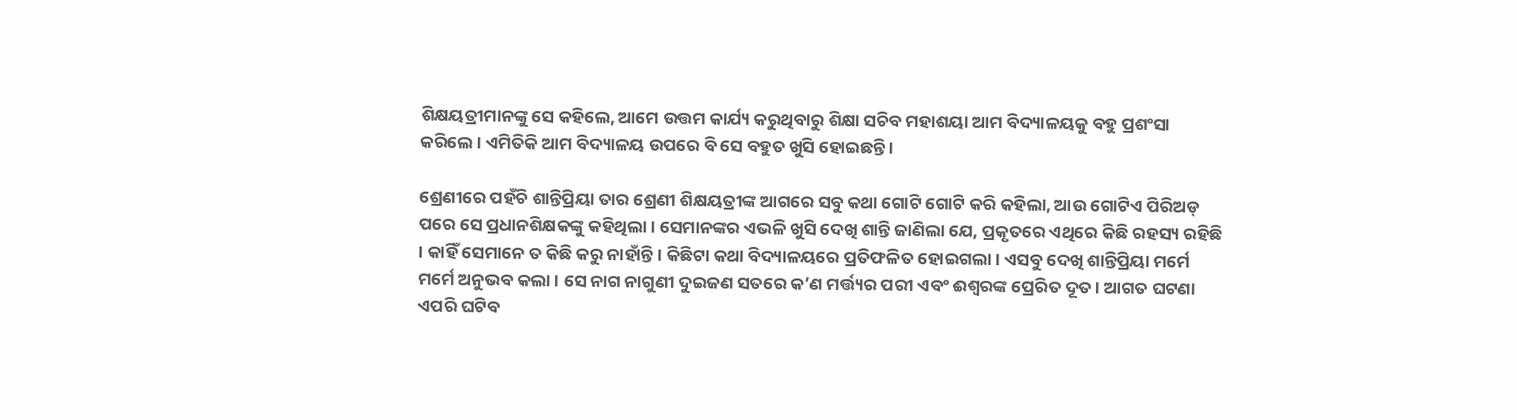ଶିକ୍ଷୟତ୍ରୀମାନଙ୍କୁ ସେ କହିଲେ, ଆମେ ଉତ୍ତମ କାର୍ଯ୍ୟ କରୁଥିବାରୁ ଶିକ୍ଷା ସଚିବ ମହାଶୟା ଆମ ବିଦ୍ୟାଳୟକୁ ବହୁ ପ୍ରଶଂସା କରିଲେ । ଏମିତିକି ଆମ ବିଦ୍ୟାଳୟ ଉପରେ ବି ସେ ବହୁତ ଖୁସି ହୋଇଛନ୍ତି ।

ଶ୍ରେଣୀରେ ପହଁଚି ଶାନ୍ତିପ୍ରିୟା ତାର ଶ୍ରେଣୀ ଶିକ୍ଷୟତ୍ରୀଙ୍କ ଆଗରେ ସବୁ କଥା ଗୋଟି ଗୋଟି କରି କହିଲା, ଆଉ ଗୋଟିଏ ପିରିଅଡ୍ ପରେ ସେ ପ୍ରଧାନଶିକ୍ଷକଙ୍କୁ କହିଥିଲା । ସେମାନଙ୍କର ଏଭଳି ଖୁସି ଦେଖି ଶାନ୍ତି ଜାଣିଲା ଯେ, ପ୍ରକୃତରେ ଏଥିରେ କିଛି ରହସ୍ୟ ରହିଛି । କାହିଁ ସେମାନେ ତ କିଛି କରୁ ନାହାଁନ୍ତି । କିଛିଟା କଥା ବିଦ୍ୟାଳୟରେ ପ୍ରତିଫଳିତ ହୋଇଗଲା । ଏସବୁ ଦେଖି ଶାନ୍ତିପ୍ରିୟା ମର୍ମେ ମର୍ମେ ଅନୁଭବ କଲା । ସେ ନାଗ ନାଗୁଣୀ ଦୁଇଜଣ ସତରେ କ’ଣ ମର୍ତ୍ତ୍ୟର ପରୀ ଏବଂ ଈଶ୍ୱରଙ୍କ ପ୍ରେରିତ ଦୂତ । ଆଗତ ଘଟଣା ଏପରି ଘଟିବ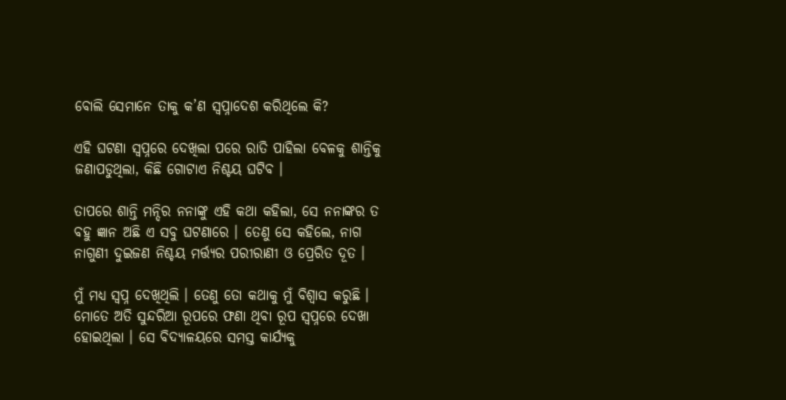ବୋଲି ସେମାନେ ତାକୁ କ’ଣ ସ୍ୱପ୍ନାଦେଶ କରିଥିଲେ କି?

ଏହି ଘଟଣା ସ୍ୱପ୍ନରେ ଦେଖିଲା ପରେ ରାତି ପାହିଲା ବେଳକୁ ଶାନ୍ତିକୁ ଜଣାପଡୁଥିଲା, କିଛି ଗୋଟାଏ ନିଶ୍ଚୟ ଘଟିବ ।

ତାପରେ ଶାନ୍ତି ମନ୍ଦିର ନନାଙ୍କୁ ଏହି କଥା କହିଲା, ସେ ନନାଙ୍କର ତ ବହୁ ଜ୍ଞାନ ଅଛି ଏ ସବୁ ଘଟଣାରେ । ତେଣୁ ସେ କହିଲେ, ନାଗ ନାଗୁଣୀ ଦୁଇଜଣ ନିଶ୍ଚୟ ମର୍ତ୍ତ୍ୟର ପରୀରାଣୀ ଓ ପ୍ରେରିତ ଦୂତ ।

ମୁଁ ମଧ୍ୟ ସ୍ୱପ୍ନ ଦେଖିଥିଲି । ତେଣୁ ତୋ କଥାକୁ ମୁଁ ବିଶ୍ୱାସ କରୁଛି । ମୋତେ ଅତି ସୁନ୍ଦରିଆ ରୂପରେ ଫଣା ଥିବା ରୂପ ସ୍ୱପ୍ନରେ ଦେଖା ହୋଇଥିଲା । ସେ ବିଦ୍ୟାଳୟରେ ସମସ୍ତ କାର୍ଯ୍ୟକୁ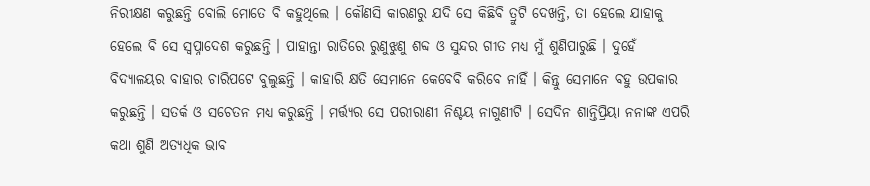ନିରୀକ୍ଷଣ କରୁଛନ୍ତି ବୋଲି ମୋତେ ବି କହୁଥିଲେ । କୌଣସି କାରଣରୁ ଯଦି ସେ କିଛିବି ତ୍ରୁଟି ଦେଖନ୍ତି, ତା ହେଲେ ଯାହାକୁ ହେଲେ ବି ସେ ସ୍ୱପ୍ନାଦେଶ କରୁଛନ୍ତି । ପାହାନ୍ତା ରାତିରେ ରୁଣୁଝୁଣୁ ଶବ୍ଦ ଓ ସୁନ୍ଦର ଗୀତ ମଧ୍ୟ ମୁଁ ଶୁଣିପାରୁଛି । ଦୁହେଁ ବିଦ୍ୟାଳୟର ବାହାର ଚାରିପଟେ ବୁଲୁଛନ୍ତି । କାହାରି କ୍ଷତି ସେମାନେ କେବେବି କରିବେ ନାହିଁ । କିନ୍ତୁ ସେମାନେ ବହୁ ଉପକାର କରୁଛନ୍ତି । ସତର୍କ ଓ ସଚେତନ ମଧ୍ୟ କରୁଛନ୍ତି । ମର୍ତ୍ତ୍ୟର ସେ ପରୀରାଣୀ ନିଶ୍ଚୟ ନାଗୁଣୀଟି । ସେଦିନ ଶାନ୍ତିପ୍ରିୟା ନନାଙ୍କ ଏପରି କଥା ଶୁଣି ଅତ୍ୟଧିକ ଭାବ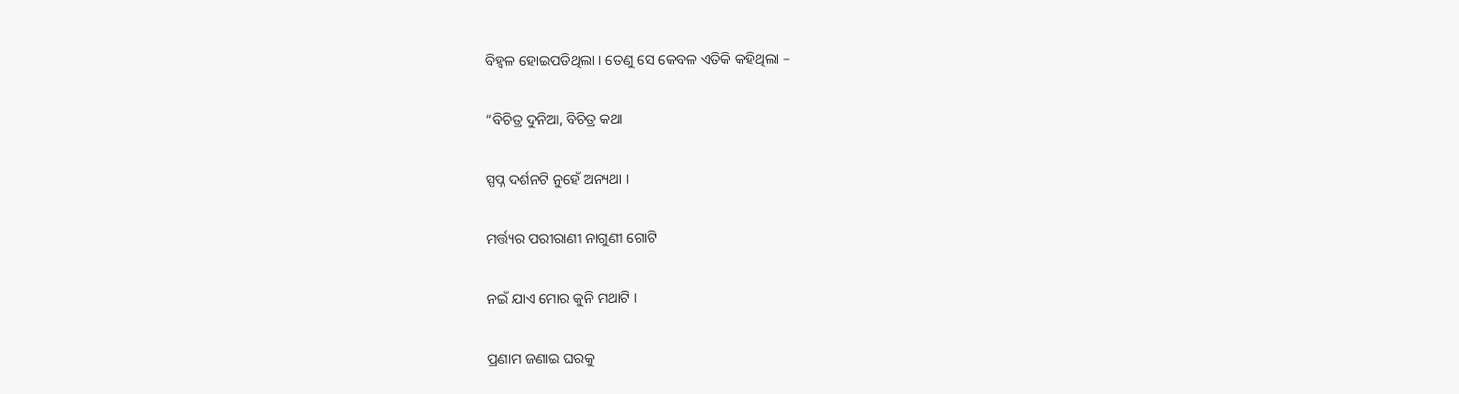ବିହ୍ୱଳ ହୋଇପଡିଥିଲା । ତେଣୁ ସେ କେବଳ ଏତିକି କହିଥିଲା –

“ବିଚିତ୍ର ଦୁନିଆ, ବିଚିତ୍ର କଥା

ସ୍ପପ୍ନ ଦର୍ଶନଟି ନୁହେଁ ଅନ୍ୟଥା ।

ମର୍ତ୍ତ୍ୟର ପରୀରାଣୀ ନାଗୁଣୀ ଗୋଟି

ନଇଁ ଯାଏ ମୋର କୁନି ମଥାଟି ।

ପ୍ରଣାମ ଜଣାଇ ଘରକୁ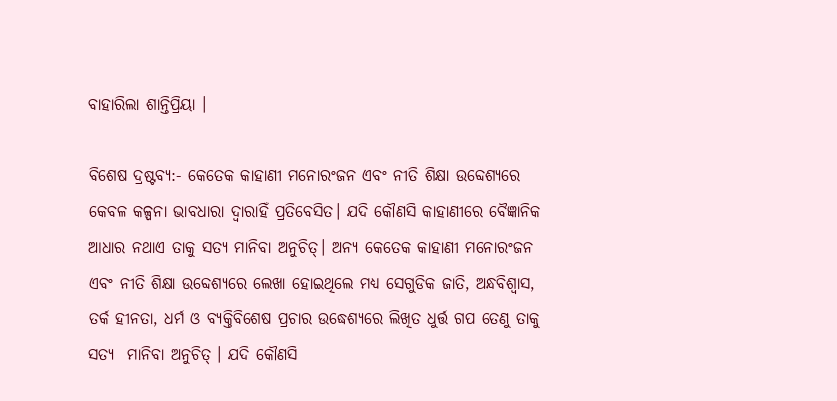ବାହାରିଲା ଶାନ୍ତିପ୍ରିୟା ।

ବିଶେଷ ଦ୍ରଷ୍ଟବ୍ୟ:- କେତେକ କାହାଣୀ ମନୋରଂଜନ ଏବଂ ନୀତି ଶିକ୍ଷା ଉବ୍ଦେଶ୍ୟରେ କେବଳ କଳ୍ପନା ଭାବଧାରା ଦ୍ୱାରାହିଁ ପ୍ରତିବେସିତ। ଯଦି କୌଣସି କାହାଣୀରେ ବୈଜ୍ଞାନିକ ଆଧାର ନଥାଏ ତାକୁ ସତ୍ୟ ମାନିବା ଅନୁଚିତ୍। ଅନ୍ୟ କେତେକ କାହାଣୀ ମନୋରଂଜନ ଏବଂ ନୀତି ଶିକ୍ଷା ଉବ୍ଦେଶ୍ୟରେ ଲେଖା ହୋଇଥିଲେ ମଧ୍ୟ ସେଗୁଡିକ ଜାତି, ଅନ୍ଧବିଶ୍ୱାସ, ତର୍କ ହୀନତା, ଧର୍ମ ଓ ବ୍ୟକ୍ତିବିଶେଷ ପ୍ରଚାର ଉଦ୍ଧେଶ୍ୟରେ ଲିଖିତ ଧୁର୍ତ୍ତ ଗପ ତେଣୁ ତାକୁ ସତ୍ୟ  ମାନିବା ଅନୁଚିତ୍ । ଯଦି କୌଣସି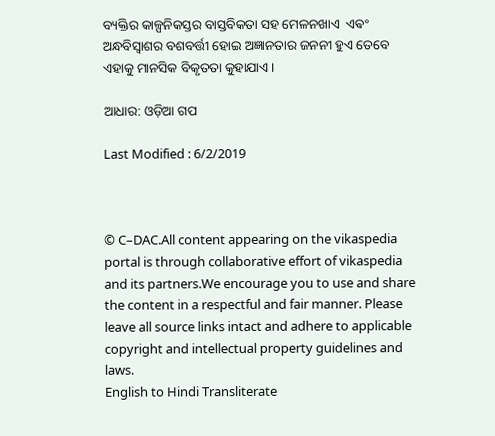ବ୍ୟକ୍ତିର କାଳ୍ପନିକସ୍ତର ବାସ୍ତବିକତା ସହ ମେଳନଖାଏ  ଏଵଂ ଅନ୍ଧବିସ୍ଵାଶର ବଶବର୍ତ୍ତୀ ହୋଇ ଅଜ୍ଞାନତାର ଜନନୀ ହୁଏ ତେବେ ଏହାକୁ ମାନସିକ ବିକୃତତା କୁହାଯାଏ ।

ଆଧାର: ଓଡ଼ିଆ ଗପ

Last Modified : 6/2/2019



© C–DAC.All content appearing on the vikaspedia portal is through collaborative effort of vikaspedia and its partners.We encourage you to use and share the content in a respectful and fair manner. Please leave all source links intact and adhere to applicable copyright and intellectual property guidelines and laws.
English to Hindi Transliterate